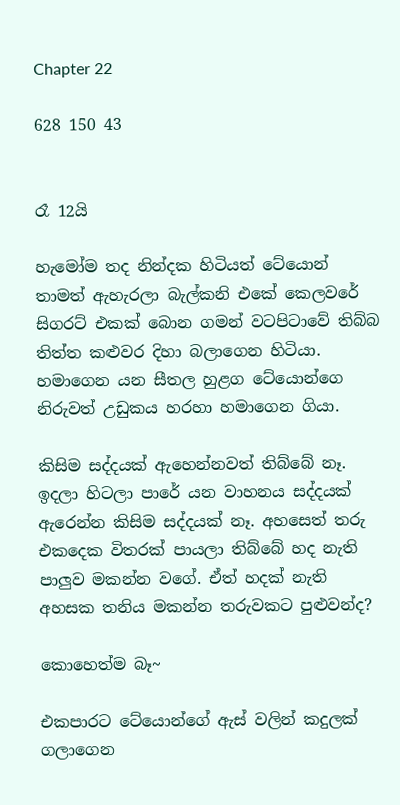Chapter 22

628 150 43


රෑ 12යි

හැමෝම තද නින්දක හිටියත් ටේයොන් තාමත් ඇහැරලා බැල්කනි එකේ කෙලවරේ සිගරට් එකක් බොන ගමන් වටපිටාවේ තිබ්බ තිත්ත කළුවර දිහා බලාගෙන හිටියා. හමාගෙන යන සීතල හුළග ටේයොන්ගෙ නිරුවත් උඩුකය හරහා හමාගෙන ගියා.

කිසිම සද්දයක් ඇහෙන්නවත් තිබ්බේ නෑ. ඉදලා හිටලා පාරේ යන වාහනය සද්දයක් ඇරෙන්න කිසිම සද්දයක් නෑ. අහසෙත් තරු එකදෙක විතරක් පායලා තිබ්බේ හද නැති පාලුව මකන්න වගේ. ඒත් හදක් නැති අහසක තනිය මකන්න තරුවකට පුළුවන්ද?

කොහෙත්ම බෑ~

එකපාරට ටේයොන්ගේ ඇස් වලින් කදුලක් ගලාගෙන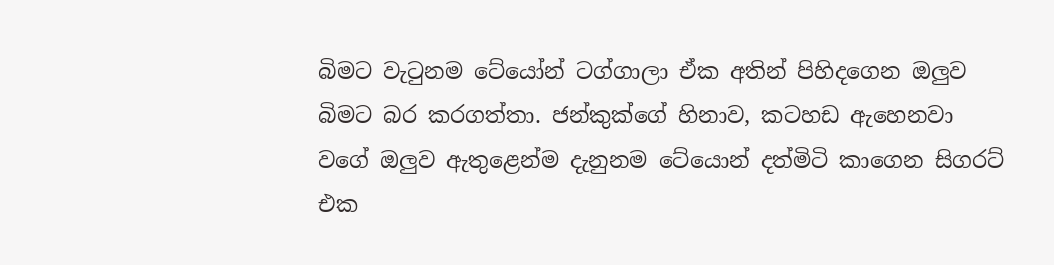බිමට වැටුනම ටේයෝන් ටග්ගාලා ඒක අතින් පිහිදගෙන ඔලුව බිමට බර කරගත්තා. ජන්කුක්ගේ හිනාව, කටහඩ ඇහෙනවා වගේ ඔලුව ඇතුළෙන්ම දැනුනම ටේයොන් දත්මිටි කාගෙන සිගරට් එක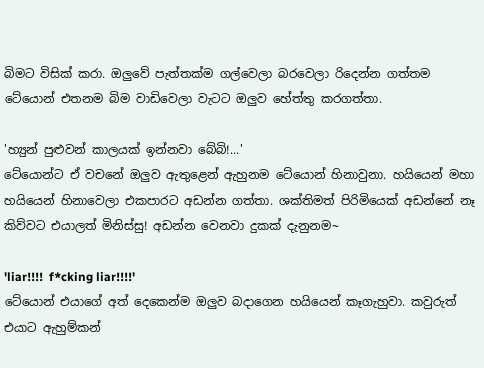බිමට විසික් කරා. ඔලුවේ පැත්තක්ම ගල්වෙලා බරවෙලා රිදෙන්න ගත්තම ටේයොන් එතනම බිම වාඩිවෙලා වැටට ඔලුව හේත්තු කරගත්තා.

'හ්‍යුන් පුළුවන් කාලයක් ඉන්නවා බේබි!...'
ටේයොන්ට ඒ වචනේ ඔලුව ඇතුළෙන් ඇහුනම ටේයොන් හිනාවුනා. හයියෙන් මහා හයියෙන් හිනාවෙලා එකපාරට අඩන්න ගත්තා. ශක්තිමත් පිරිමියෙක් අඩන්නේ නෑ කිව්වට එයාලත් මිනිස්සු! අඩන්න වෙනවා දුකක් දැනුනම~

'liar!!!!  f*cking liar!!!!'
ටේයොන් එයාගේ අත් දෙකෙන්ම ඔලුව බදාගෙන හයියෙන් කෑගැහුවා. කවුරුත් එයාට ඇහුම්කන්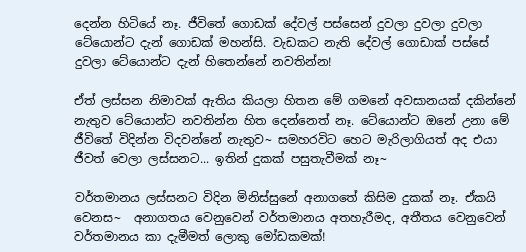දෙන්න හිටියේ නෑ. ජීවිතේ ගොඩක් දේවල් පස්සෙන් දුවලා දුවලා දුවලා ටේයොන්ට දැන් ගොඩක් මහන්සි. වැඩකට නැති දේවල් ගොඩාක් පස්සේ දුවලා ටේයොන්ට දැන් හිතෙන්නේ නවතින්න!

ඒත් ලස්සන නිමාවක් ඇතිය කියලා හිතන මේ ගමනේ අවසානයක් දකින්නේ නැතුව ටේයොන්ට නවතින්න හිත දෙන්නෙත් නෑ. ටේයොන්ට ඔනේ උනා මේ ජීවිතේ විදින්න විදවන්නේ නැතුව~ සමහරවිට හෙට මැරිලාගියත් අද එයා ජීවත් වෙලා ලස්සනට... ඉතින් දුකක් පසුතැවීමක් නෑ~

වර්තමානය ලස්සනට විදින මිනිස්සුනේ අනාගතේ කිසිම දුකක් නෑ. ඒකයි වෙනස~  අනාගතය වෙනුවෙන් වර්තමානය අතහැරීමද, අතීතය වෙනුවෙන් වර්තමානය කා දැමීමත් ලොකු මෝඩකමක්!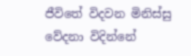ජීවිතේ විදවන මිනිස්සු වේදනා විදින්නේ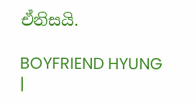ඒනිසයි.

BOYFRIEND HYUNG |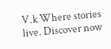V.k Where stories live. Discover now